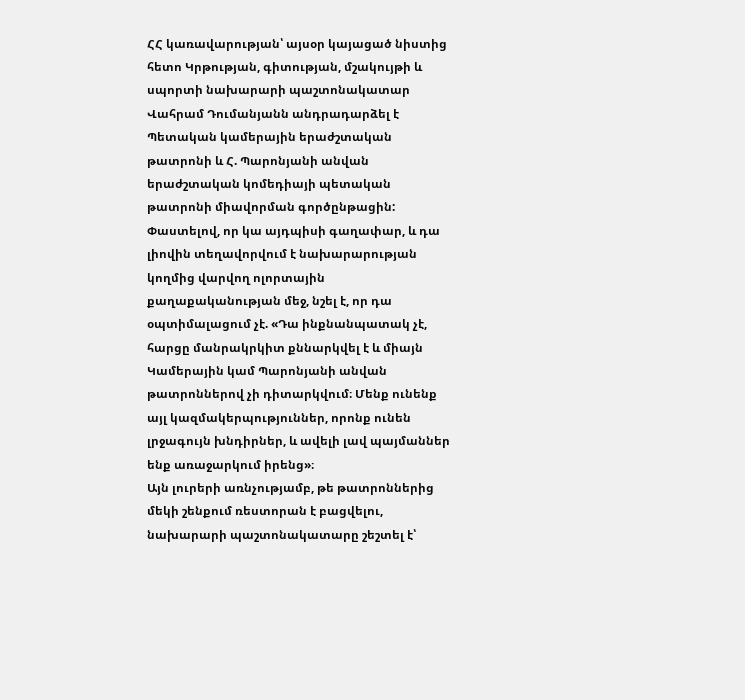ՀՀ կառավարության՝ այսօր կայացած նիստից հետո Կրթության, գիտության, մշակույթի և սպորտի նախարարի պաշտոնակատար Վահրամ Դումանյանն անդրադարձել է Պետական կամերային երաժշտական թատրոնի և Հ. Պարոնյանի անվան երաժշտական կոմեդիայի պետական թատրոնի միավորման գործընթացին:
Փաստելով, որ կա այդպիսի գաղափար, և դա լիովին տեղավորվում է նախարարության կողմից վարվող ոլորտային քաղաքականության մեջ, նշել է, որ դա օպտիմալացում չէ. «Դա ինքնանպատակ չէ, հարցը մանրակրկիտ քննարկվել է և միայն Կամերային կամ Պարոնյանի անվան թատրոններով չի դիտարկվում։ Մենք ունենք այլ կազմակերպություններ, որոնք ունեն լրջագույն խնդիրներ, և ավելի լավ պայմաններ ենք առաջարկում իրենց»։
Այն լուրերի առնչությամբ, թե թատրոններից մեկի շենքում ռեստորան է բացվելու, նախարարի պաշտոնակատարը շեշտել է՝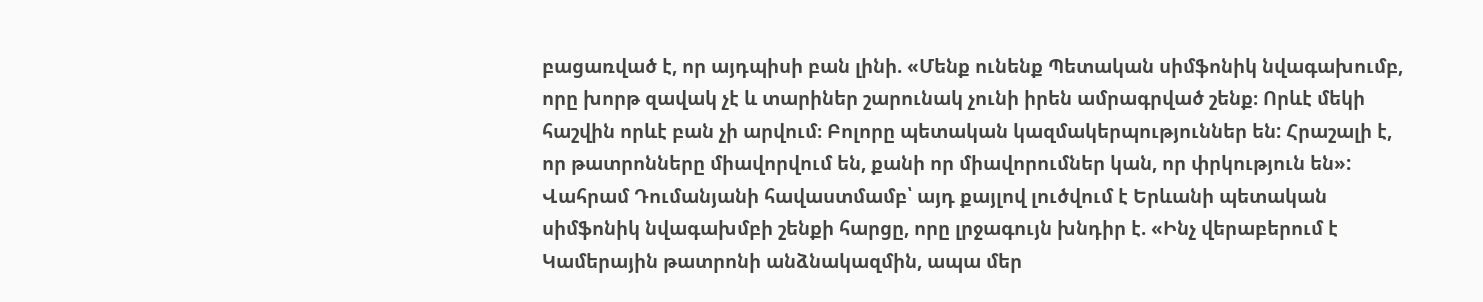բացառված է, որ այդպիսի բան լինի. «Մենք ունենք Պետական սիմֆոնիկ նվագախումբ, որը խորթ զավակ չէ և տարիներ շարունակ չունի իրեն ամրագրված շենք։ Որևէ մեկի հաշվին որևէ բան չի արվում։ Բոլորը պետական կազմակերպություններ են: Հրաշալի է, որ թատրոնները միավորվում են, քանի որ միավորումներ կան, որ փրկություն են»:
Վահրամ Դումանյանի հավաստմամբ՝ այդ քայլով լուծվում է Երևանի պետական սիմֆոնիկ նվագախմբի շենքի հարցը, որը լրջագույն խնդիր է. «Ինչ վերաբերում է Կամերային թատրոնի անձնակազմին, ապա մեր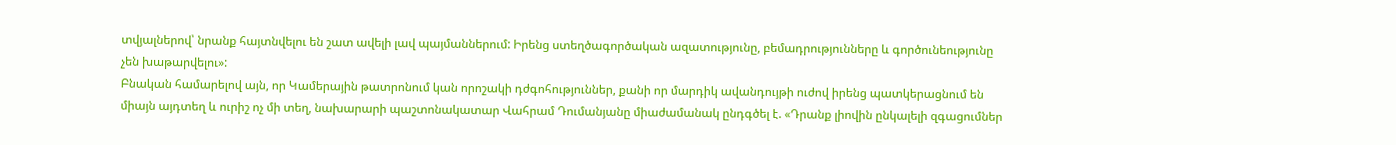տվյալներով՝ նրանք հայտնվելու են շատ ավելի լավ պայմաններում: Իրենց ստեղծագործական ազատությունը, բեմադրությունները և գործունեությունը չեն խաթարվելու»:
Բնական համարելով այն, որ Կամերային թատրոնում կան որոշակի դժգոհություններ, քանի որ մարդիկ ավանդույթի ուժով իրենց պատկերացնում են միայն այդտեղ և ուրիշ ոչ մի տեղ, նախարարի պաշտոնակատար Վահրամ Դումանյանը միաժամանակ ընդգծել է. «Դրանք լիովին ընկալելի զգացումներ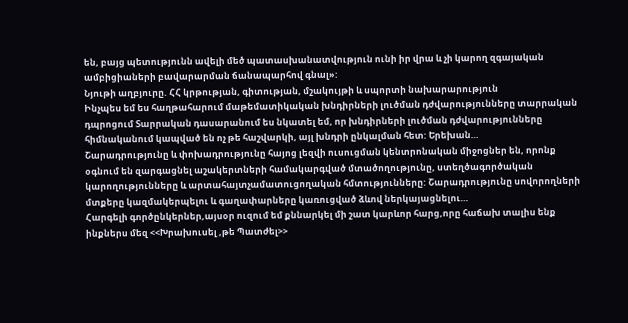են, բայց պետությունն ավելի մեծ պատասխանատվություն ունի իր վրա և չի կարող զգայական ամբիցիաների բավարարման ճանապարհով գնալ»:
Նյութի աղբյուրը. ՀՀ կրթության, գիտության, մշակույթի և սպորտի նախարարություն
Ինչպես եմ ես հաղթահարում մաթեմատիկական խնդիրների լուծման դժվարությունները տարրական դպրոցում Տարրական դասարանում ես նկատել եմ, որ խնդիրների լուծման դժվարությունները հիմնականում կապված են ոչ թե հաշվարկի, այլ խնդրի ընկալման հետ: Երեխան…
Շարադրությունը և փոխադրությունը հայոց լեզվի ուսուցման կենտրոնական միջոցներ են, որոնք օգնում են զարգացնել աշակերտների համակարգված մտածողությունը, ստեղծագործական կարողությունները և արտահայտչամատուցողական հմտությունները: Շարադրությունը սովորողների մտքերը կազմակերպելու և գաղափարները կառուցված ձևով ներկայացնելու…
Հարգելի գործընկերներ,այսօր ուզում եմ քննարկել մի շատ կարևոր հարց,որը հաճախ տալիս ենք ինքներս մեզ <<Խրախուսել ,թե Պատժել>>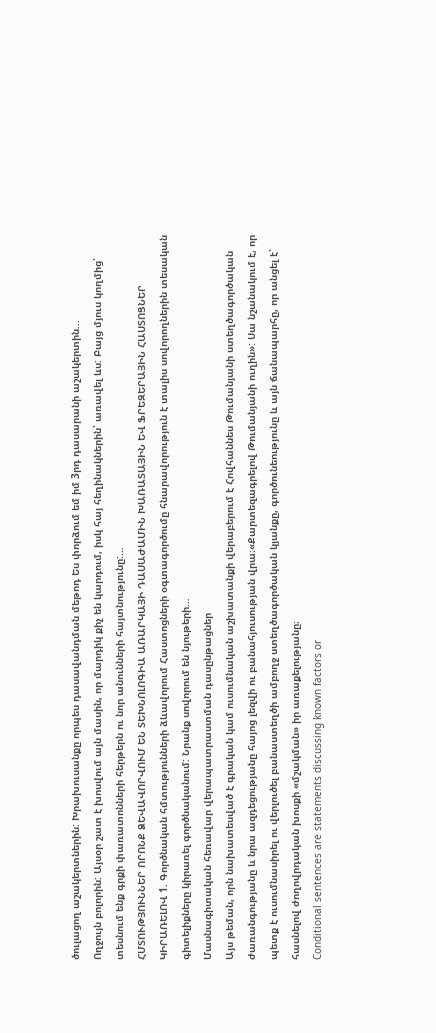ծուլացող աշակերտներին: Խրախուսանքը որպես դասավանդման մեթոդ Ես փորձում եմ իմ 3րդ դասարանի աշակերտին…
Ողջույն բոլորին: Այսօր շատ է խոսվում այն մասին, որ մարդիկ քիչ են կարդում, իսկ հայ հեղինակներին՝ առավել ևս: Բայց մյուս կողմից՝ տեսնում ենք գրքի փառատոնների հերթերն ու նոր անունների հայտնությունը:…
ՀՄՏՈՒԹՅՈՒՆՆԵՐ ՈՐՈՆՔ ՁԵՎԱՎՈՐՎՈՒՄ ԵՆ ՏԵԽՆՈԼՈԳԻԱ ԱՌԱՐԿԱՅԻ ԴԱՍԱԺԱՄԻՆ ԽԱՌԱՏԱՅԻՆ ԵՎ ՖՐԵԶԵՐԱՅԻՆ ՀԱՍՏՈՑՆԵՐ ԿԻՐԱՌԵԼՈՎ 1. Գործնական հմտությունների ձևավորում Հաստոցների օգտագործումը հնարավորություն է տալիս սովորողներին տեսական գիտելիքները կիրառել գործնականում: Նրանք սովորում են նյութերի…
Մասնագիտական հեռավար վերապատրաստման դասընթացներ
Այս թեման, որն նախատեսված է գրական կամ ուսումնական աշխատանքի վերաբերում է Հովհաննես Թումանյանի ստեղծագործական ժառանգությանը և նրա ազդեցությանը հայոց լեզվի ու բանահյուսության վրա։«Քարտեզագրելով Թումանյանի ուղին»: Սա նշանակում է, որ պետք է ուսումնասիրել ու վերլուծել բանաստեղծի ամբողջ ստեղծագործական կյանքը, գործունեությունը և այն ճանապարհը, որ անցել է՝ հասնելով ժողովրդական խոսքի «մշակման» իր առաքելությանը։
Conditional sentences are statements discussing known factors or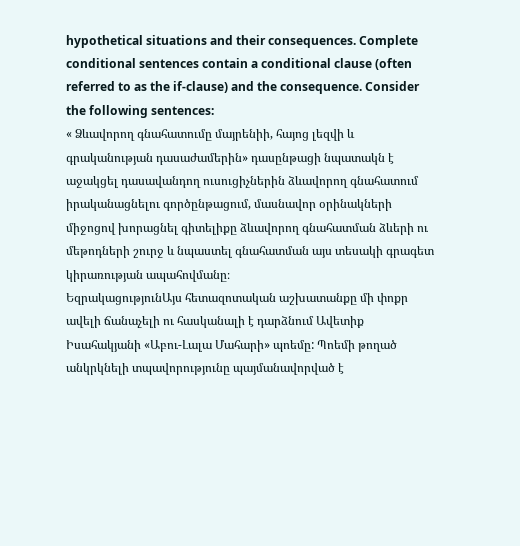hypothetical situations and their consequences. Complete conditional sentences contain a conditional clause (often referred to as the if-clause) and the consequence. Consider the following sentences:
« Ձևավորող գնահատումը մայրենիի, հայոց լեզվի և գրականության դասաժամերին» դասընթացի նպատակն է աջակցել դասավանդող ուսուցիչներին ձևավորող գնահատում իրականացնելու գործընթացում, մասնավոր օրինակների միջոցով խորացնել գիտելիքը ձևավորող գնահատման ձևերի ու մեթոդների շուրջ և նպաստել գնահատման այս տեսակի գրագետ կիրառության ապահովմանը։
ԵզրակացությունԱյս հետազոտական աշխատանքը մի փոքր ավելի ճանաչելի ու հասկանալի է դարձնում Ավետիք Իսահակյանի «Աբու-Լալա Մահարի» պոեմը: Պոեմի թողած անկրկնելի տպավորությունը պայմանավորված է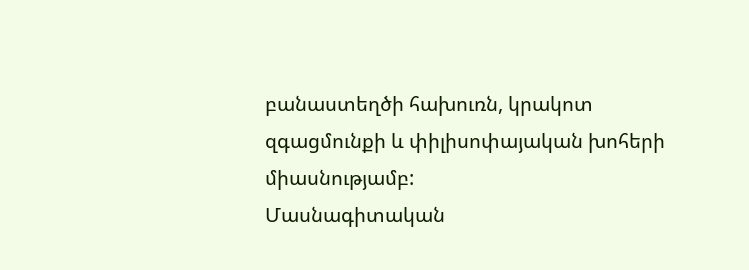բանաստեղծի հախուռն, կրակոտ զգացմունքի և փիլիսոփայական խոհերի միասնությամբ:
Մասնագիտական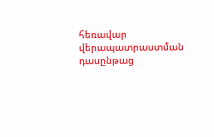հեռավար վերապատրաստման դասընթաց